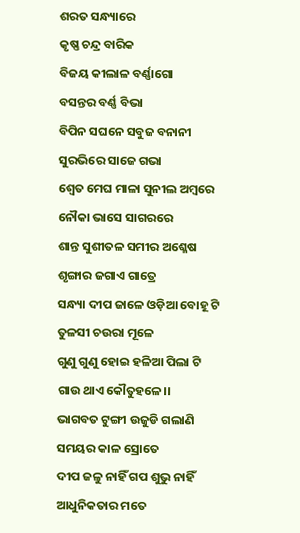ଶରତ ସନ୍ଧ୍ୟାରେ
କୃଷ୍ଣ ଚନ୍ଦ୍ର ବାରିକ
ବିଜୟ କୀଲାଳ ବର୍ଣ୍ଣାଗୋ
ବସନ୍ତର ବର୍ଣ୍ଣ ବିଭା
ବିପିନ ସଘନେ ସବୁଜ ବନାନୀ
ସୁରଭିରେ ସାଜେ ଗଭା
ଶ୍ଵେତ ମେଘ ମାଳା ସୁନୀଲ ଅମ୍ବରେ
ନୌକା ଭାସେ ସାଗରରେ
ଶାନ୍ତ ସୁଶୀତଳ ସମୀର ଅଶ୍ଳେଷ
ଶୃଙ୍ଗାର ଜଗାଏ ଗାତ୍ରେ
ସନ୍ଧ୍ୟା ଦୀପ ଜାଳେ ଓଡ଼ିଆ ବୋହୂ ଟି
ତୁଳସୀ ଚଉରା ମୂଳେ
ଗୁଣୁ ଗୁଣୁ ହୋଇ ହଳିଆ ପିଲା ଟି
ଗାଉ ଥାଏ କୌତୁହଳେ।।
ଭାଗବତ ଟୁଙ୍ଗୀ ଉଜୁଡି ଗଲାଣି
ସମୟର କାଳ ସ୍ରୋତେ
ଦୀପ ଜଳୁ ନାହିଁ ଗପ ଶୁଭୁ ନାହିଁ
ଆଧୁନିକତାର ମତେ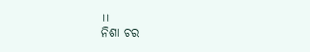।।
ନିଶା ଚର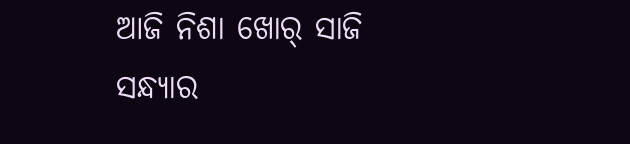ଆଜି ନିଶା ଖୋର୍ ସାଜି
ସନ୍ଧ୍ୟାର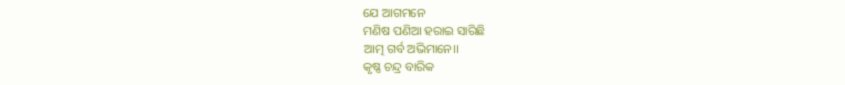ଯେ ଆଗମନେ
ମଣିଷ ପଣିଆ ହରାଇ ସାରିଛି
ଆତ୍ମ ଗର୍ବ ଅଭିମାନେ।।
କୃଷ୍ଣ ଚନ୍ଦ୍ର ବାରିକ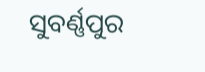ସୁବର୍ଣ୍ଣପୁର